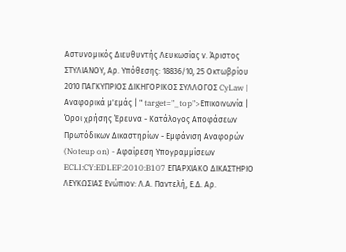Αστυνομικός Διευθυντής Λευκωσίας ν. Άριστος ΣΤΥΛΙΑΝΟΥ, Αρ. Υπόθεσης: 18836/10, 25 Οκτωβρίου 2010 ΠΑΓΚΥΠΡΙΟΣ ΔΙΚΗΓΟΡΙΚΟΣ ΣΥΛΛΟΓΟΣ CyLaw | Αναφορικά μ'εμάς | " target="_top">Επικοινωνία | Όροι χρήσης Έρευνα - Κατάλογος Αποφάσεων Πρωτόδικων Δικαστηρίων - Εμφάνιση Αναφορών (Noteup on) - Αφαίρεση Υπογραμμίσεων ECLI:CY:EDLEF:2010:B107 ΕΠΑΡΧΙΑΚΟ ΔΙΚΑΣΤΗΡΙΟ ΛΕΥΚΩΣΙΑΣ Ενώπιον: Λ.Α. Παντελή, Ε.Δ. Αρ.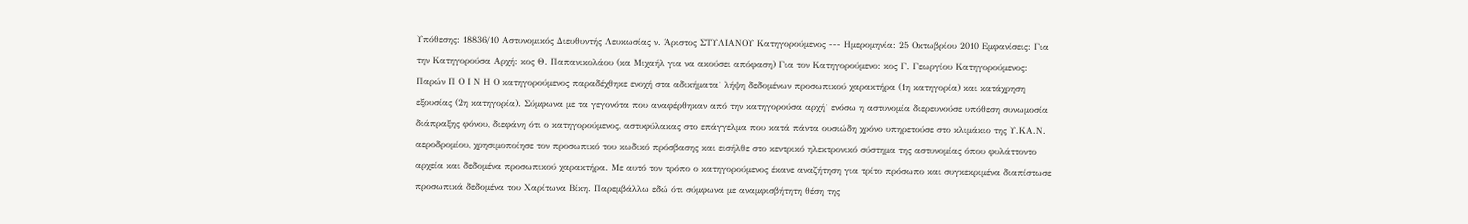Υπόθεσης: 18836/10 Αστυνομικός Διευθυντής Λευκωσίας ν. Άριστος ΣΤΥΛΙΑΝΟΥ Κατηγορούμενος --- Ημερομηνία: 25 Οκτωβρίου 2010 Εμφανίσεις: Για την Κατηγορούσα Αρχή: κος Θ. Παπανικολάου (κα Μιχαήλ για να ακούσει απόφαση) Για τον Κατηγορούμενο: κος Γ. Γεωργίου Κατηγορούμενος: Παρών Π Ο Ι Ν Η Ο κατηγορούμενος παραδέχθηκε ενοχή στα αδικήματα˙ λήψη δεδομένων προσωπικού χαρακτήρα (1η κατηγορία) και κατάχρηση εξουσίας (2η κατηγορία). Σύμφωνα με τα γεγονότα που αναφέρθηκαν από την κατηγορούσα αρχή˙ ενόσω η αστυνομία διερευνούσε υπόθεση συνωμοσία διάπραξης φόνου, διεφάνη ότι ο κατηγορούμενος, αστυφύλακας στο επάγγελμα που κατά πάντα ουσιώδη χρόνο υπηρετούσε στο κλιμάκιο της Υ.ΚΑ.Ν. αεροδρομίου, χρησιμοποίησε τον προσωπικό του κωδικό πρόσβασης και εισήλθε στο κεντρικό ηλεκτρονικό σύστημα της αστυνομίας όπου φυλάττοντο αρχεία και δεδομένα προσωπικού χαρακτήρα. Με αυτό τον τρόπο ο κατηγορούμενος έκανε αναζήτηση για τρίτο πρόσωπο και συγκεκριμένα διαπίστωσε προσωπικά δεδομένα του Χαρίτωνα Βίκη. Παρεμβάλλω εδώ ότι σύμφωνα με αναμφισβήτητη θέση της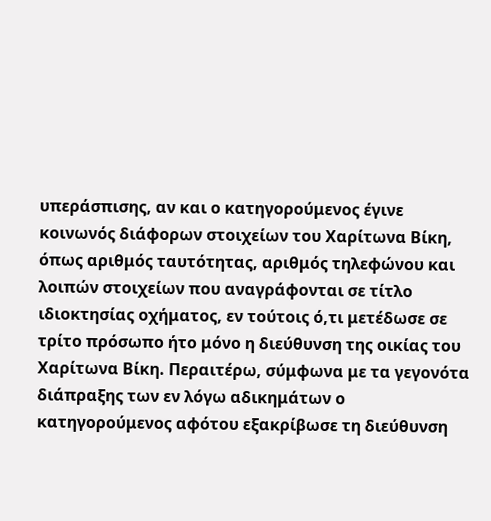υπεράσπισης, αν και ο κατηγορούμενος έγινε κοινωνός διάφορων στοιχείων του Χαρίτωνα Βίκη, όπως αριθμός ταυτότητας, αριθμός τηλεφώνου και λοιπών στοιχείων που αναγράφονται σε τίτλο ιδιοκτησίας οχήματος, εν τούτοις ό,τι μετέδωσε σε τρίτο πρόσωπο ήτο μόνο η διεύθυνση της οικίας του Χαρίτωνα Βίκη. Περαιτέρω, σύμφωνα με τα γεγονότα διάπραξης των εν λόγω αδικημάτων ο κατηγορούμενος αφότου εξακρίβωσε τη διεύθυνση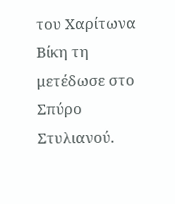του Χαρίτωνα Βίκη τη μετέδωσε στο Σπύρο Στυλιανού.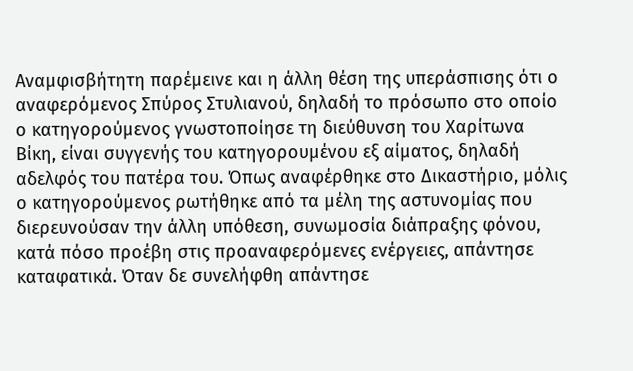Αναμφισβήτητη παρέμεινε και η άλλη θέση της υπεράσπισης ότι ο αναφερόμενος Σπύρος Στυλιανού, δηλαδή το πρόσωπο στο οποίο ο κατηγορούμενος γνωστοποίησε τη διεύθυνση του Χαρίτωνα Βίκη, είναι συγγενής του κατηγορουμένου εξ αίματος, δηλαδή αδελφός του πατέρα του. Όπως αναφέρθηκε στο Δικαστήριο, μόλις ο κατηγορούμενος ρωτήθηκε από τα μέλη της αστυνομίας που διερευνούσαν την άλλη υπόθεση, συνωμοσία διάπραξης φόνου, κατά πόσο προέβη στις προαναφερόμενες ενέργειες, απάντησε καταφατικά. Όταν δε συνελήφθη απάντησε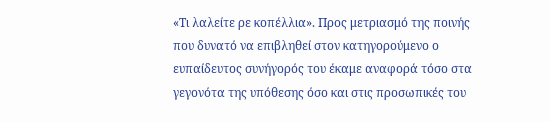«Τι λαλείτε ρε κοπέλλια». Προς μετριασμό της ποινής που δυνατό να επιβληθεί στον κατηγορούμενο ο ευπαίδευτος συνήγορός του έκαμε αναφορά τόσο στα γεγονότα της υπόθεσης όσο και στις προσωπικές του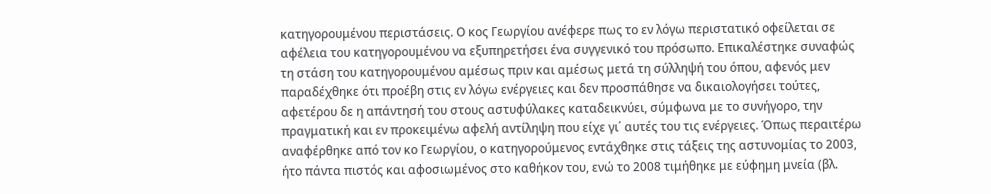κατηγορουμένου περιστάσεις. Ο κος Γεωργίου ανέφερε πως το εν λόγω περιστατικό οφείλεται σε αφέλεια του κατηγορουμένου να εξυπηρετήσει ένα συγγενικό του πρόσωπο. Επικαλέστηκε συναφώς τη στάση του κατηγορουμένου αμέσως πριν και αμέσως μετά τη σύλληψή του όπου, αφενός μεν παραδέχθηκε ότι προέβη στις εν λόγω ενέργειες και δεν προσπάθησε να δικαιολογήσει τούτες, αφετέρου δε η απάντησή του στους αστυφύλακες καταδεικνύει, σύμφωνα με το συνήγορο, την πραγματική και εν προκειμένω αφελή αντίληψη που είχε γι΄ αυτές του τις ενέργειες. Όπως περαιτέρω αναφέρθηκε από τον κο Γεωργίου, ο κατηγορούμενος εντάχθηκε στις τάξεις της αστυνομίας το 2003, ήτο πάντα πιστός και αφοσιωμένος στο καθήκον του, ενώ το 2008 τιμήθηκε με εύφημη μνεία (βλ.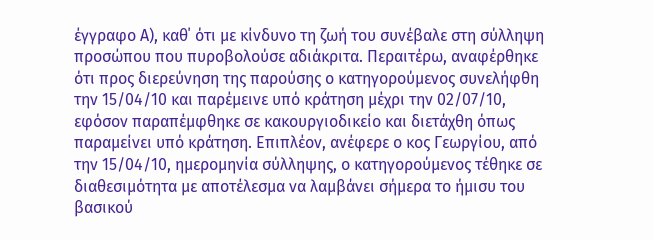έγγραφο Α), καθ΄ ότι με κίνδυνο τη ζωή του συνέβαλε στη σύλληψη προσώπου που πυροβολούσε αδιάκριτα. Περαιτέρω, αναφέρθηκε ότι προς διερεύνηση της παρούσης ο κατηγορούμενος συνελήφθη την 15/04/10 και παρέμεινε υπό κράτηση μέχρι την 02/07/10, εφόσον παραπέμφθηκε σε κακουργιοδικείο και διετάχθη όπως παραμείνει υπό κράτηση. Επιπλέον, ανέφερε ο κος Γεωργίου, από την 15/04/10, ημερομηνία σύλληψης, ο κατηγορούμενος τέθηκε σε διαθεσιμότητα με αποτέλεσμα να λαμβάνει σήμερα το ήμισυ του βασικού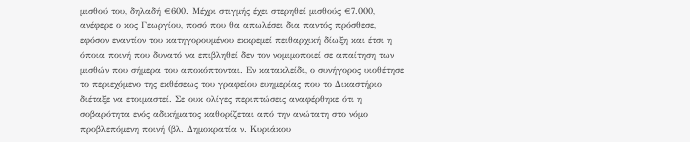μισθού του, δηλαδή €600. Μέχρι στιγμής έχει στερηθεί μισθούς €7.000, ανέφερε ο κος Γεωργίου, ποσό που θα απωλέσει δια παντός πρόσθεσε, εφόσον εναντίον του κατηγορουμένου εκκρεμεί πειθαρχική δίωξη και έτσι η όποια ποινή που δυνατό να επιβληθεί δεν τον νομιμοποιεί σε απαίτηση των μισθών που σήμερα του αποκόπτονται. Εν κατακλείδι, ο συνήγορος υιοθέτησε το περιεχόμενο της εκθέσεως του γραφείου ευημερίας που το Δικαστήριο διέταξε να ετοιμαστεί. Σε ουκ ολίγες περιπτώσεις αναφέρθηκε ότι η σοβαρότητα ενός αδικήματος καθορίζεται από την ανώτατη στο νόμο προβλεπόμενη ποινή (βλ. Δημοκρατία ν. Κυριάκου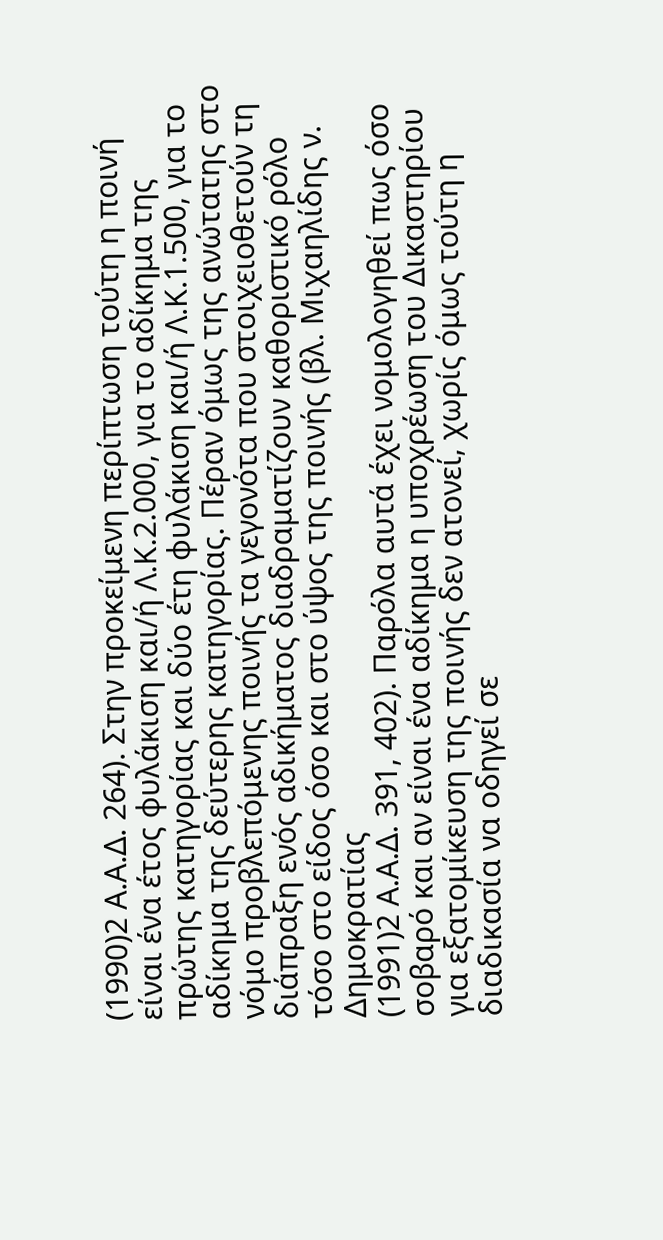(1990)2 Α.Α.Δ. 264). Στην προκείμενη περίπτωση τούτη η ποινή είναι ένα έτος φυλάκιση και/ή Λ.Κ.2.000, για το αδίκημα της πρώτης κατηγορίας και δύο έτη φυλάκιση και/ή Λ.Κ.1.500, για το αδίκημα της δεύτερης κατηγορίας. Πέραν όμως της ανώτατης στο νόμο προβλεπόμενης ποινής τα γεγονότα που στοιχειοθετούν τη διάπραξη ενός αδικήματος διαδραματίζουν καθοριστικό ρόλο τόσο στο είδος όσο και στο ύψος της ποινής (βλ. Μιχαηλίδης ν. Δημοκρατίας
(1991)2 Α.Α.Δ. 391, 402). Παρόλα αυτά έχει νομολογηθεί πως όσο σοβαρό και αν είναι ένα αδίκημα η υποχρέωση του Δικαστηρίου για εξατομίκευση της ποινής δεν ατονεί, χωρίς όμως τούτη η διαδικασία να οδηγεί σε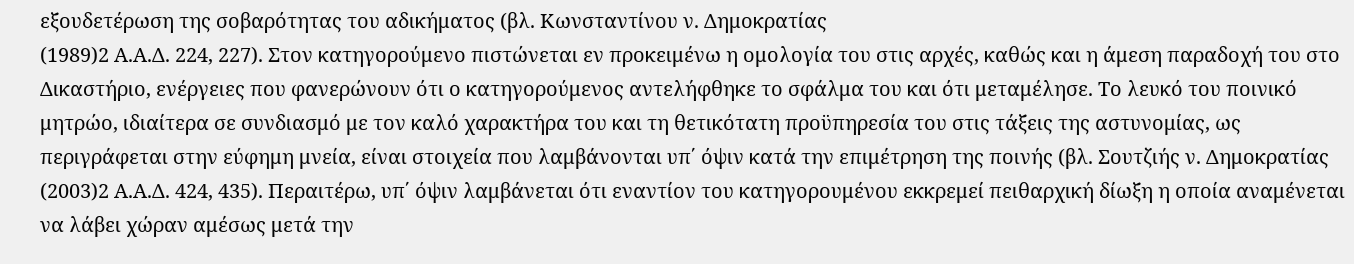εξουδετέρωση της σοβαρότητας του αδικήματος (βλ. Κωνσταντίνου ν. Δημοκρατίας
(1989)2 Α.Α.Δ. 224, 227). Στον κατηγορούμενο πιστώνεται εν προκειμένω η ομολογία του στις αρχές, καθώς και η άμεση παραδοχή του στο Δικαστήριο, ενέργειες που φανερώνουν ότι ο κατηγορούμενος αντελήφθηκε το σφάλμα του και ότι μεταμέλησε. Το λευκό του ποινικό μητρώο, ιδιαίτερα σε συνδιασμό με τον καλό χαρακτήρα του και τη θετικότατη προϋπηρεσία του στις τάξεις της αστυνομίας, ως περιγράφεται στην εύφημη μνεία, είναι στοιχεία που λαμβάνονται υπ΄ όψιν κατά την επιμέτρηση της ποινής (βλ. Σουτζιής ν. Δημοκρατίας
(2003)2 Α.Α.Δ. 424, 435). Περαιτέρω, υπ΄ όψιν λαμβάνεται ότι εναντίον του κατηγορουμένου εκκρεμεί πειθαρχική δίωξη η οποία αναμένεται να λάβει χώραν αμέσως μετά την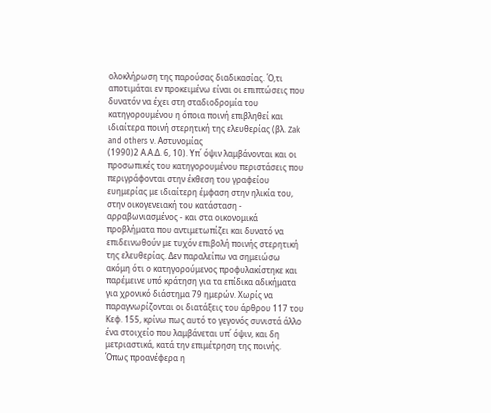ολοκλήρωση της παρούσας διαδικασίας. Ό,τι αποτιμάται εν προκειμένω είναι οι επιπτώσεις που δυνατόν να έχει στη σταδιοδρομία του κατηγορουμένου η όποια ποινή επιβληθεί και ιδιαίτερα ποινή στερητική της ελευθερίας (βλ. Zak and others ν. Αστυνομίας
(1990)2 Α.Α.Δ. 6, 10). Υπ΄ όψιν λαμβάνονται και οι προσωπικές του κατηγορουμένου περιστάσεις που περιγράφονται στην έκθεση του γραφείου ευημερίας με ιδιαίτερη έμφαση στην ηλικία του, στην οικογενειακή του κατάσταση - αρραβωνιασμένος - και στα οικονομικά προβλήματα που αντιμετωπίζει και δυνατό να επιδεινωθούν με τυχόν επιβολή ποινής στερητική της ελευθερίας. Δεν παραλείπω να σημειώσω ακόμη ότι ο κατηγορούμενος προφυλακίστηκε και παρέμεινε υπό κράτηση για τα επίδικα αδικήματα για χρονικό διάστημα 79 ημερών. Χωρίς να παραγνωρίζονται οι διατάξεις του άρθρου 117 του Κεφ. 155, κρίνω πως αυτό το γεγονός συνιστά άλλο ένα στοιχείο που λαμβάνεται υπ΄ όψιν, και δη μετριαστικά, κατά την επιμέτρηση της ποινής. Όπως προανέφερα η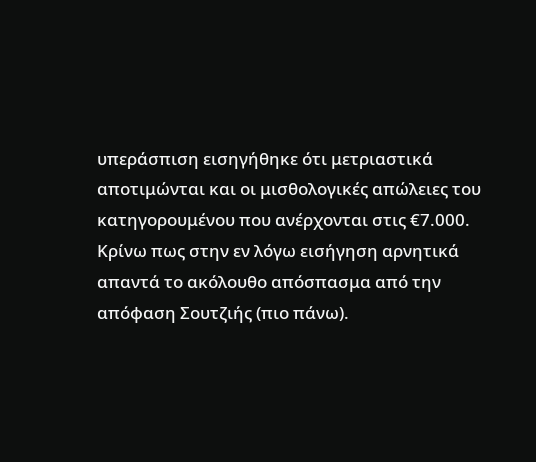υπεράσπιση εισηγήθηκε ότι μετριαστικά αποτιμώνται και οι μισθολογικές απώλειες του κατηγορουμένου που ανέρχονται στις €7.000. Κρίνω πως στην εν λόγω εισήγηση αρνητικά απαντά το ακόλουθο απόσπασμα από την απόφαση Σουτζιής (πιο πάνω).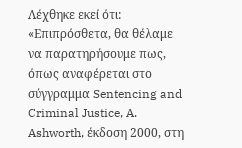Λέχθηκε εκεί ότι: «Επιπρόσθετα, θα θέλαμε να παρατηρήσουμε πως, όπως αναφέρεται στο σύγγραμμα Sentencing and Criminal Justice, A. Ashworth, έκδοση 2000, στη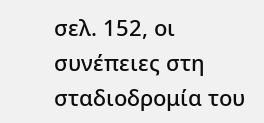σελ. 152, οι συνέπειες στη σταδιοδρομία του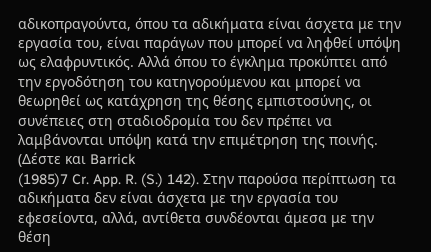αδικοπραγούντα, όπου τα αδικήματα είναι άσχετα με την εργασία του, είναι παράγων που μπορεί να ληφθεί υπόψη ως ελαφρυντικός. Αλλά όπου το έγκλημα προκύπτει από την εργοδότηση του κατηγορούμενου και μπορεί να θεωρηθεί ως κατάχρηση της θέσης εμπιστοσύνης, οι συνέπειες στη σταδιοδρομία του δεν πρέπει να λαμβάνονται υπόψη κατά την επιμέτρηση της ποινής. (Δέστε και Barrick
(1985)7 Cr. App. R. (S.) 142). Στην παρούσα περίπτωση τα αδικήματα δεν είναι άσχετα με την εργασία του εφεσείοντα, αλλά, αντίθετα συνδέονται άμεσα με την θέση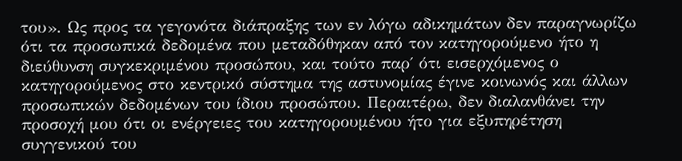του». Ως προς τα γεγονότα διάπραξης των εν λόγω αδικημάτων δεν παραγνωρίζω ότι τα προσωπικά δεδομένα που μεταδόθηκαν από τον κατηγορούμενο ήτο η διεύθυνση συγκεκριμένου προσώπου, και τούτο παρ΄ ότι εισερχόμενος ο κατηγορούμενος στο κεντρικό σύστημα της αστυνομίας έγινε κοινωνός και άλλων προσωπικών δεδομένων του ίδιου προσώπου. Περαιτέρω, δεν διαλανθάνει την προσοχή μου ότι οι ενέργειες του κατηγορουμένου ήτο για εξυπηρέτηση συγγενικού του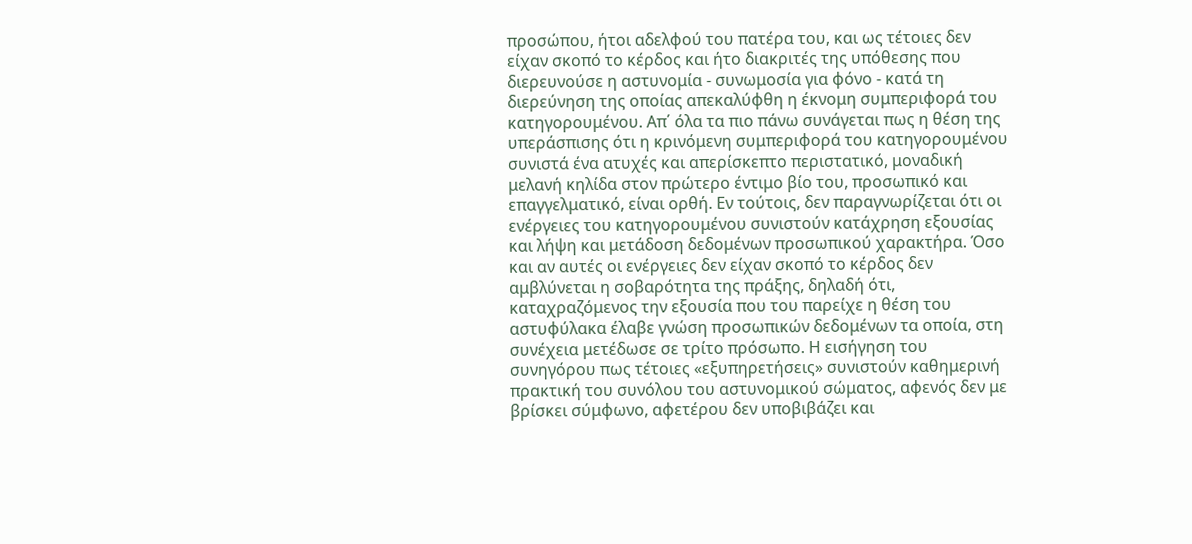προσώπου, ήτοι αδελφού του πατέρα του, και ως τέτοιες δεν είχαν σκοπό το κέρδος και ήτο διακριτές της υπόθεσης που διερευνούσε η αστυνομία - συνωμοσία για φόνο - κατά τη διερεύνηση της οποίας απεκαλύφθη η έκνομη συμπεριφορά του κατηγορουμένου. Απ΄ όλα τα πιο πάνω συνάγεται πως η θέση της υπεράσπισης ότι η κρινόμενη συμπεριφορά του κατηγορουμένου συνιστά ένα ατυχές και απερίσκεπτο περιστατικό, μοναδική μελανή κηλίδα στον πρώτερο έντιμο βίο του, προσωπικό και επαγγελματικό, είναι ορθή. Εν τούτοις, δεν παραγνωρίζεται ότι οι ενέργειες του κατηγορουμένου συνιστούν κατάχρηση εξουσίας και λήψη και μετάδοση δεδομένων προσωπικού χαρακτήρα. Όσο και αν αυτές οι ενέργειες δεν είχαν σκοπό το κέρδος δεν αμβλύνεται η σοβαρότητα της πράξης, δηλαδή ότι, καταχραζόμενος την εξουσία που του παρείχε η θέση του αστυφύλακα έλαβε γνώση προσωπικών δεδομένων τα οποία, στη συνέχεια μετέδωσε σε τρίτο πρόσωπο. Η εισήγηση του συνηγόρου πως τέτοιες «εξυπηρετήσεις» συνιστούν καθημερινή πρακτική του συνόλου του αστυνομικού σώματος, αφενός δεν με βρίσκει σύμφωνο, αφετέρου δεν υποβιβάζει και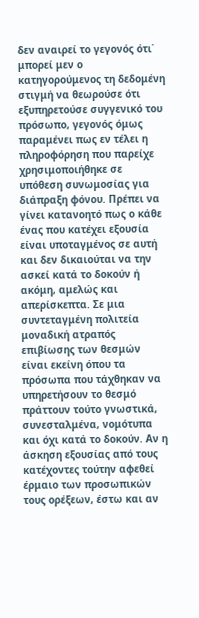δεν αναιρεί το γεγονός ότι˙ μπορεί μεν ο κατηγορούμενος τη δεδομένη στιγμή να θεωρούσε ότι εξυπηρετούσε συγγενικό του πρόσωπο, γεγονός όμως παραμένει πως εν τέλει η πληροφόρηση που παρείχε χρησιμοποιήθηκε σε υπόθεση συνωμοσίας για διάπραξη φόνου. Πρέπει να γίνει κατανοητό πως ο κάθε ένας που κατέχει εξουσία είναι υποταγμένος σε αυτή και δεν δικαιούται να την ασκεί κατά το δοκούν ή ακόμη, αμελώς και απερίσκεπτα. Σε μια συντεταγμένη πολιτεία μοναδική ατραπός επιβίωσης των θεσμών είναι εκείνη όπου τα πρόσωπα που τάχθηκαν να υπηρετήσουν το θεσμό πράττουν τούτο γνωστικά, συνεσταλμένα, νομότυπα και όχι κατά το δοκούν. Αν η άσκηση εξουσίας από τους κατέχοντες τούτην αφεθεί έρμαιο των προσωπικών τους ορέξεων, έστω και αν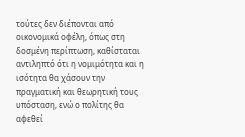τούτες δεν διέπονται από οικονομικά οφέλη, όπως στη δοσμένη περίπτωση, καθίσταται αντιληπτό ότι η νομιμότητα και η ισότητα θα χάσουν την πραγματική και θεωρητική τους υπόσταση, ενώ ο πολίτης θα αφεθεί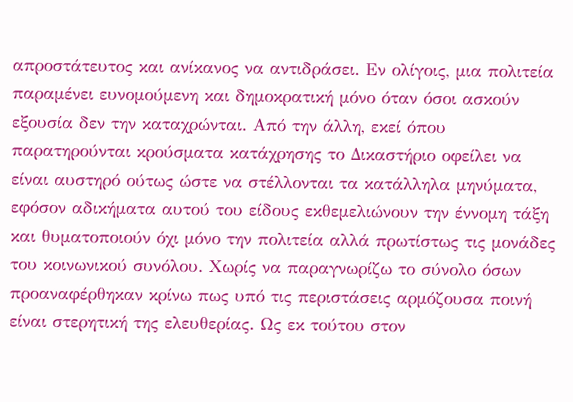απροστάτευτος και ανίκανος να αντιδράσει. Εν ολίγοις, μια πολιτεία παραμένει ευνομούμενη και δημοκρατική μόνο όταν όσοι ασκούν εξουσία δεν την καταχρώνται. Από την άλλη, εκεί όπου παρατηρούνται κρούσματα κατάχρησης το Δικαστήριο οφείλει να είναι αυστηρό ούτως ώστε να στέλλονται τα κατάλληλα μηνύματα, εφόσον αδικήματα αυτού του είδους εκθεμελιώνουν την έννομη τάξη και θυματοποιούν όχι μόνο την πολιτεία αλλά πρωτίστως τις μονάδες του κοινωνικού συνόλου. Χωρίς να παραγνωρίζω το σύνολο όσων προαναφέρθηκαν κρίνω πως υπό τις περιστάσεις αρμόζουσα ποινή είναι στερητική της ελευθερίας. Ως εκ τούτου στον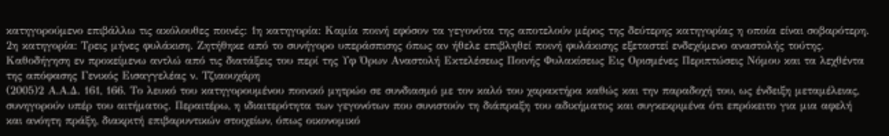κατηγορούμενο επιβάλλω τις ακόλουθες ποινές: 1η κατηγορία: Καμία ποινή εφόσον τα γεγονότα της αποτελούν μέρος της δεύτερης κατηγορίας η οποία είναι σοβαρότερη. 2η κατηγορία: Τρεις μήνες φυλάκιση. Ζητήθηκε από το συνήγορο υπεράσπισης όπως αν ήθελε επιβληθεί ποινή φυλάκισης εξεταστεί ενδεχόμενο αναστολής τούτης. Καθοδήγηση εν προκείμενω αντλώ από τις διατάξεις του περί της Υφ Όρων Αναστολή Εκτελέσεως Ποινής Φυλακίσεως Εις Ορισμένες Περιπτώσεις Νόμου και τα λεχθέντα της απόφασης Γενικός Εισαγγελέας ν. Τζιαουχάρη
(2005)2 Α.Α.Δ. 161, 166. Το λευκό του κατηγορουμένου ποινικό μητρώο σε συνδιασμό με τον καλό του χαρακτήρα καθώς και την παραδοχή του, ως ένδειξη μεταμέλειας, συνηγορούν υπέρ του αιτήματος. Περαιτέρω, η ιδιαιτερότητα των γεγονότων που συνιστούν τη διάπραξη του αδικήματος και συγκεκριμένα ότι επρόκειτο για μια αφελή και ανόητη πράξη, διακριτή επιβαρυντικών στοιχείων, όπως οικονομικό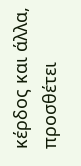κέρδος και άλλα, προσθέτει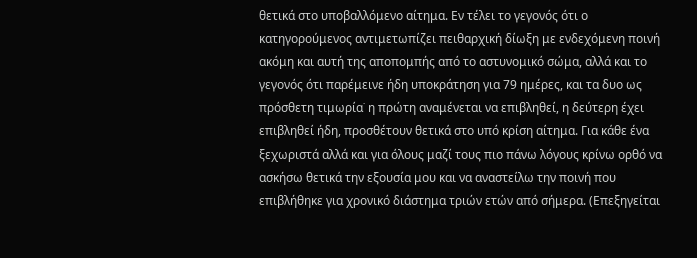θετικά στο υποβαλλόμενο αίτημα. Εν τέλει το γεγονός ότι ο κατηγορούμενος αντιμετωπίζει πειθαρχική δίωξη με ενδεχόμενη ποινή ακόμη και αυτή της αποπομπής από το αστυνομικό σώμα, αλλά και το γεγονός ότι παρέμεινε ήδη υποκράτηση για 79 ημέρες, και τα δυο ως πρόσθετη τιμωρία˙ η πρώτη αναμένεται να επιβληθεί, η δεύτερη έχει επιβληθεί ήδη, προσθέτουν θετικά στο υπό κρίση αίτημα. Για κάθε ένα ξεχωριστά αλλά και για όλους μαζί τους πιο πάνω λόγους κρίνω ορθό να ασκήσω θετικά την εξουσία μου και να αναστείλω την ποινή που επιβλήθηκε για χρονικό διάστημα τριών ετών από σήμερα. (Επεξηγείται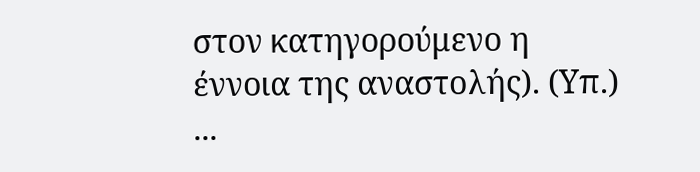στον κατηγορούμενο η έννοια της αναστολής). (Υπ.) ...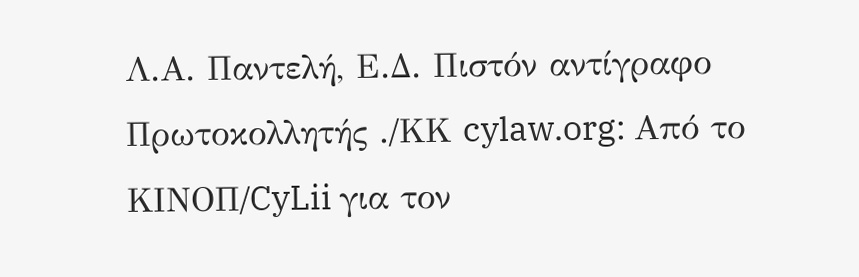Λ.Α. Παντελή, Ε.Δ. Πιστόν αντίγραφο Πρωτοκολλητής ./ΚΚ cylaw.org: Από το ΚΙΝOΠ/CyLii για τον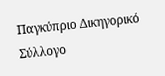Παγκύπριο Δικηγορικό Σύλλογο